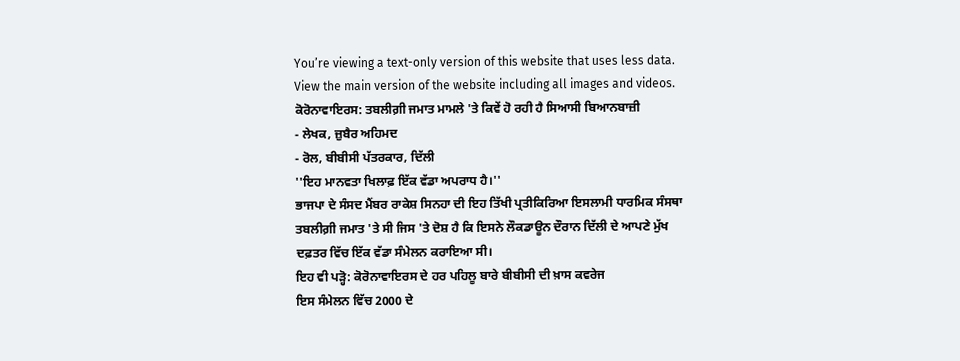You’re viewing a text-only version of this website that uses less data. View the main version of the website including all images and videos.
ਕੋਰੋਨਾਵਾਇਰਸ: ਤਬਲੀਗ਼ੀ ਜਮਾਤ ਮਾਮਲੇ 'ਤੇ ਕਿਵੇਂ ਹੋ ਰਹੀ ਹੈ ਸਿਆਸੀ ਬਿਆਨਬਾਜ਼ੀ
- ਲੇਖਕ, ਜ਼ੁਬੈਰ ਅਹਿਮਦ
- ਰੋਲ, ਬੀਬੀਸੀ ਪੱਤਰਕਾਰ, ਦਿੱਲੀ
''ਇਹ ਮਾਨਵਤਾ ਖਿਲਾਫ਼ ਇੱਕ ਵੱਡਾ ਅਪਰਾਧ ਹੈ।''
ਭਾਜਪਾ ਦੇ ਸੰਸਦ ਮੈਂਬਰ ਰਾਕੇਸ਼ ਸਿਨਹਾ ਦੀ ਇਹ ਤਿੱਖੀ ਪ੍ਰਤੀਕਿਰਿਆ ਇਸਲਾਮੀ ਧਾਰਮਿਕ ਸੰਸਥਾ ਤਬਲੀਗ਼ੀ ਜਮਾਤ 'ਤੇ ਸੀ ਜਿਸ 'ਤੇ ਦੋਸ਼ ਹੈ ਕਿ ਇਸਨੇ ਲੌਕਡਾਊਨ ਦੌਰਾਨ ਦਿੱਲੀ ਦੇ ਆਪਣੇ ਮੁੱਖ ਦਫ਼ਤਰ ਵਿੱਚ ਇੱਕ ਵੱਡਾ ਸੰਮੇਲਨ ਕਰਾਇਆ ਸੀ।
ਇਹ ਵੀ ਪੜ੍ਹੋ: ਕੋਰੋਨਾਵਾਇਰਸ ਦੇ ਹਰ ਪਹਿਲੂ ਬਾਰੇ ਬੀਬੀਸੀ ਦੀ ਖ਼ਾਸ ਕਵਰੇਜ
ਇਸ ਸੰਮੇਲਨ ਵਿੱਚ 2000 ਦੇ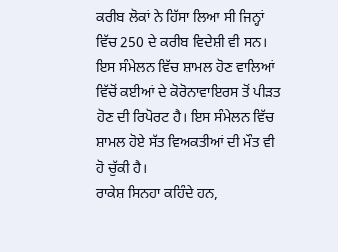ਕਰੀਬ ਲੋਕਾਂ ਨੇ ਹਿੱਸਾ ਲਿਆ ਸੀ ਜਿਨ੍ਹਾਂ ਵਿੱਚ 250 ਦੇ ਕਰੀਬ ਵਿਦੇਸ਼ੀ ਵੀ ਸਨ।
ਇਸ ਸੰਮੇਲਨ ਵਿੱਚ ਸ਼ਾਮਲ ਹੋਣ ਵਾਲਿਆਂ ਵਿੱਚੋਂ ਕਈਆਂ ਦੇ ਕੋਰੋਨਾਵਾਇਰਸ ਤੋਂ ਪੀੜਤ ਹੋਣ ਦੀ ਰਿਪੋਰਟ ਹੈ। ਇਸ ਸੰਮੇਲਨ ਵਿੱਚ ਸ਼ਾਮਲ ਹੋਏ ਸੱਤ ਵਿਅਕਤੀਆਂ ਦੀ ਮੌਤ ਵੀ ਹੋ ਚੁੱਕੀ ਹੈ।
ਰਾਕੇਸ਼ ਸਿਨਹਾ ਕਹਿੰਦੇ ਹਨ,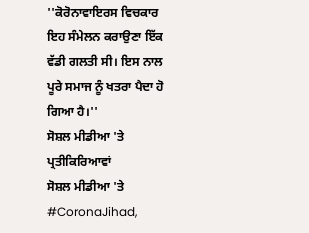''ਕੋਰੋਨਾਵਾਇਰਸ ਵਿਚਕਾਰ ਇਹ ਸੰਮੇਲਨ ਕਰਾਉਣਾ ਇੱਕ ਵੱਡੀ ਗਲਤੀ ਸੀ। ਇਸ ਨਾਲ ਪੂਰੇ ਸਮਾਜ ਨੂੰ ਖਤਰਾ ਪੈਦਾ ਹੋ ਗਿਆ ਹੈ।''
ਸੋਸ਼ਲ ਮੀਡੀਆ 'ਤੇ ਪ੍ਰਤੀਕਿਰਿਆਵਾਂ
ਸੋਸ਼ਲ ਮੀਡੀਆ 'ਤੇ #CoronaJihad,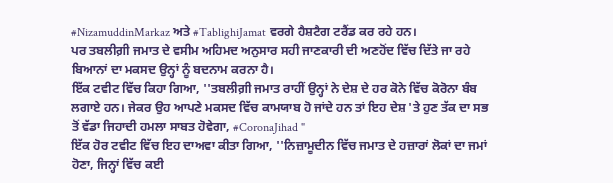#NizamuddinMarkaz ਅਤੇ #TablighiJamat ਵਰਗੇ ਹੈਸ਼ਟੈਗ ਟਰੈਂਡ ਕਰ ਰਹੇ ਹਨ।
ਪਰ ਤਬਲੀਗ਼ੀ ਜਮਾਤ ਦੇ ਵਸੀਮ ਅਹਿਮਦ ਅਨੁਸਾਰ ਸਹੀ ਜਾਣਕਾਰੀ ਦੀ ਅਣਹੋਂਦ ਵਿੱਚ ਦਿੱਤੇ ਜਾ ਰਹੇ ਬਿਆਨਾਂ ਦਾ ਮਕਸਦ ਉਨ੍ਹਾਂ ਨੂੰ ਬਦਨਾਮ ਕਰਨਾ ਹੈ।
ਇੱਕ ਟਵੀਟ ਵਿੱਚ ਕਿਹਾ ਗਿਆ, ''ਤਬਲੀਗ਼ੀ ਜਮਾਤ ਰਾਹੀਂ ਉਨ੍ਹਾਂ ਨੇ ਦੇਸ਼ ਦੇ ਹਰ ਕੋਨੇ ਵਿੱਚ ਕੋਰੋਨਾ ਬੰਬ ਲਗਾਏ ਹਨ। ਜੇਕਰ ਉਹ ਆਪਣੇ ਮਕਸਦ ਵਿੱਚ ਕਾਮਯਾਬ ਹੋ ਜਾਂਦੇ ਹਨ ਤਾਂ ਇਹ ਦੇਸ਼ 'ਤੇ ਹੁਣ ਤੱਕ ਦਾ ਸਭ ਤੋਂ ਵੱਡਾ ਜਿਹਾਦੀ ਹਮਲਾ ਸਾਬਤ ਹੋਵੇਗਾ, #CoronaJihad "
ਇੱਕ ਹੋਰ ਟਵੀਟ ਵਿੱਚ ਇਹ ਦਾਅਵਾ ਕੀਤਾ ਗਿਆ, ''ਨਿਜ਼ਾਮੂਦੀਨ ਵਿੱਚ ਜਮਾਤ ਦੇ ਹਜ਼ਾਰਾਂ ਲੋਕਾਂ ਦਾ ਜਮਾਂ ਹੋਣਾ, ਜਿਨ੍ਹਾਂ ਵਿੱਚ ਕਈ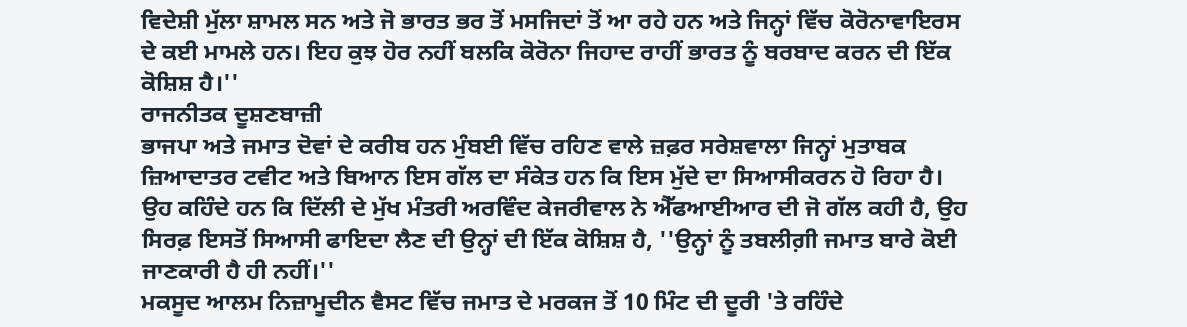ਵਿਦੇਸ਼ੀ ਮੁੱਲਾ ਸ਼ਾਮਲ ਸਨ ਅਤੇ ਜੋ ਭਾਰਤ ਭਰ ਤੋਂ ਮਸਜਿਦਾਂ ਤੋਂ ਆ ਰਹੇ ਹਨ ਅਤੇ ਜਿਨ੍ਹਾਂ ਵਿੱਚ ਕੋਰੋਨਾਵਾਇਰਸ ਦੇ ਕਈ ਮਾਮਲੇ ਹਨ। ਇਹ ਕੁਝ ਹੋਰ ਨਹੀਂ ਬਲਕਿ ਕੋਰੋਨਾ ਜਿਹਾਦ ਰਾਹੀਂ ਭਾਰਤ ਨੂੰ ਬਰਬਾਦ ਕਰਨ ਦੀ ਇੱਕ ਕੋਸ਼ਿਸ਼ ਹੈ।''
ਰਾਜਨੀਤਕ ਦੂਸ਼ਣਬਾਜ਼ੀ
ਭਾਜਪਾ ਅਤੇ ਜਮਾਤ ਦੋਵਾਂ ਦੇ ਕਰੀਬ ਹਨ ਮੁੰਬਈ ਵਿੱਚ ਰਹਿਣ ਵਾਲੇ ਜ਼ਫ਼ਰ ਸਰੇਸ਼ਵਾਲਾ ਜਿਨ੍ਹਾਂ ਮੁਤਾਬਕ ਜ਼ਿਆਦਾਤਰ ਟਵੀਟ ਅਤੇ ਬਿਆਨ ਇਸ ਗੱਲ ਦਾ ਸੰਕੇਤ ਹਨ ਕਿ ਇਸ ਮੁੱਦੇ ਦਾ ਸਿਆਸੀਕਰਨ ਹੋ ਰਿਹਾ ਹੈ।
ਉਹ ਕਹਿੰਦੇ ਹਨ ਕਿ ਦਿੱਲੀ ਦੇ ਮੁੱਖ ਮੰਤਰੀ ਅਰਵਿੰਦ ਕੇਜਰੀਵਾਲ ਨੇ ਐੱਫਆਈਆਰ ਦੀ ਜੋ ਗੱਲ ਕਹੀ ਹੈ, ਉਹ ਸਿਰਫ਼ ਇਸਤੋਂ ਸਿਆਸੀ ਫਾਇਦਾ ਲੈਣ ਦੀ ਉਨ੍ਹਾਂ ਦੀ ਇੱਕ ਕੋਸ਼ਿਸ਼ ਹੈ, ''ਉਨ੍ਹਾਂ ਨੂੰ ਤਬਲੀਗ਼ੀ ਜਮਾਤ ਬਾਰੇ ਕੋਈ ਜਾਣਕਾਰੀ ਹੈ ਹੀ ਨਹੀਂ।''
ਮਕਸੂਦ ਆਲਮ ਨਿਜ਼ਾਮੂਦੀਨ ਵੈਸਟ ਵਿੱਚ ਜਮਾਤ ਦੇ ਮਰਕਜ ਤੋਂ 10 ਮਿੰਟ ਦੀ ਦੂਰੀ 'ਤੇ ਰਹਿੰਦੇ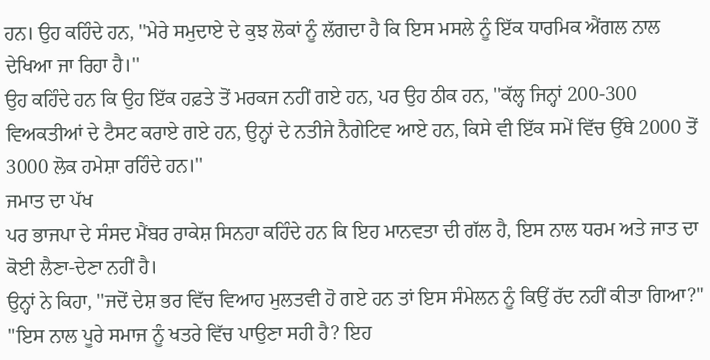ਹਨ। ਉਹ ਕਹਿੰਦੇ ਹਨ, ''ਮੇਰੇ ਸਮੁਦਾਏ ਦੇ ਕੁਝ ਲੋਕਾਂ ਨੂੰ ਲੱਗਦਾ ਹੈ ਕਿ ਇਸ ਮਸਲੇ ਨੂੰ ਇੱਕ ਧਾਰਮਿਕ ਐਂਗਲ ਨਾਲ ਦੇਖਿਆ ਜਾ ਰਿਹਾ ਹੈ।''
ਉਹ ਕਹਿੰਦੇ ਹਨ ਕਿ ਉਹ ਇੱਕ ਹਫ਼ਤੇ ਤੋਂ ਮਰਕਜ ਨਹੀਂ ਗਏ ਹਨ, ਪਰ ਉਹ ਠੀਕ ਹਨ, ''ਕੱਲ੍ਹ ਜਿਨ੍ਹਾਂ 200-300 ਵਿਅਕਤੀਆਂ ਦੇ ਟੈਸਟ ਕਰਾਏ ਗਏ ਹਨ, ਉਨ੍ਹਾਂ ਦੇ ਨਤੀਜੇ ਨੈਗੇਟਿਵ ਆਏ ਹਨ, ਕਿਸੇ ਵੀ ਇੱਕ ਸਮੇਂ ਵਿੱਚ ਉੱਥੇ 2000 ਤੋਂ 3000 ਲੋਕ ਹਮੇਸ਼ਾ ਰਹਿੰਦੇ ਹਨ।''
ਜਮਾਤ ਦਾ ਪੱਖ
ਪਰ ਭਾਜਪਾ ਦੇ ਸੰਸਦ ਮੈਂਬਰ ਰਾਕੇਸ਼ ਸਿਨਹਾ ਕਹਿੰਦੇ ਹਨ ਕਿ ਇਹ ਮਾਨਵਤਾ ਦੀ ਗੱਲ ਹੈ, ਇਸ ਨਾਲ ਧਰਮ ਅਤੇ ਜਾਤ ਦਾ ਕੋਈ ਲੈਣਾ-ਦੇਣਾ ਨਹੀਂ ਹੈ।
ਉਨ੍ਹਾਂ ਨੇ ਕਿਹਾ, ''ਜਦੋਂ ਦੇਸ਼ ਭਰ ਵਿੱਚ ਵਿਆਹ ਮੁਲਤਵੀ ਹੋ ਗਏ ਹਨ ਤਾਂ ਇਸ ਸੰਮੇਲਨ ਨੂੰ ਕਿਉਂ ਰੱਦ ਨਹੀਂ ਕੀਤਾ ਗਿਆ?"
"ਇਸ ਨਾਲ ਪੂਰੇ ਸਮਾਜ ਨੂੰ ਖਤਰੇ ਵਿੱਚ ਪਾਉਣਾ ਸਹੀ ਹੈ? ਇਹ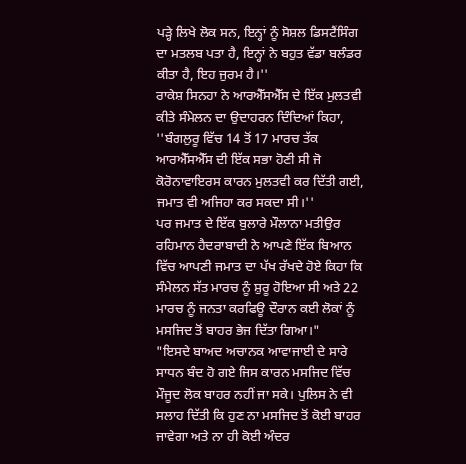ਪੜ੍ਹੇ ਲਿਖੇ ਲੋਕ ਸਨ, ਇਨ੍ਹਾਂ ਨੂੰ ਸੋਸ਼ਲ ਡਿਸਟੈਂਸਿੰਗ ਦਾ ਮਤਲਬ ਪਤਾ ਹੈ, ਇਨ੍ਹਾਂ ਨੇ ਬਹੁਤ ਵੱਡਾ ਬਲੰਡਰ ਕੀਤਾ ਹੈ, ਇਹ ਜੁਰਮ ਹੈ।''
ਰਾਕੇਸ਼ ਸਿਨਹਾ ਨੇ ਆਰਐੱਸਐੱਸ ਦੇ ਇੱਕ ਮੁਲਤਵੀ ਕੀਤੇ ਸੰਮੇਲਨ ਦਾ ਉਦਾਹਰਨ ਦਿੰਦਿਆਂ ਕਿਹਾ, ''ਬੰਗਲੁਰੂ ਵਿੱਚ 14 ਤੋਂ 17 ਮਾਰਚ ਤੱਕ ਆਰਐੱਸਐੱਸ ਦੀ ਇੱਕ ਸਭਾ ਹੋਣੀ ਸੀ ਜੋ ਕੋਰੋਨਾਵਾਇਰਸ ਕਾਰਨ ਮੁਲਤਵੀ ਕਰ ਦਿੱਤੀ ਗਈ, ਜਮਾਤ ਵੀ ਅਜਿਹਾ ਕਰ ਸਕਦਾ ਸੀ।''
ਪਰ ਜਮਾਤ ਦੇ ਇੱਕ ਬੁਲਾਰੇ ਮੌਲਾਨਾ ਮਤੀਉਰ ਰਹਿਮਾਨ ਹੈਦਰਾਬਾਦੀ ਨੇ ਆਪਣੇ ਇੱਕ ਬਿਆਨ ਵਿੱਚ ਆਪਣੀ ਜਮਾਤ ਦਾ ਪੱਖ ਰੱਖਦੇ ਹੋਏ ਕਿਹਾ ਕਿ ਸੰਮੇਲਨ ਸੱਤ ਮਾਰਚ ਨੂੰ ਸ਼ੁਰੂ ਹੋਇਆ ਸੀ ਅਤੇ 22 ਮਾਰਚ ਨੂੰ ਜਨਤਾ ਕਰਫਿਊ ਦੌਰਾਨ ਕਈ ਲੋਕਾਂ ਨੂੰ ਮਸਜਿਦ ਤੋਂ ਬਾਹਰ ਭੇਜ ਦਿੱਤਾ ਗਿਆ।"
"ਇਸਦੇ ਬਾਅਦ ਅਚਾਨਕ ਆਵਾਜਾਈ ਦੇ ਸਾਰੇ ਸਾਧਨ ਬੰਦ ਹੋ ਗਏ ਜਿਸ ਕਾਰਨ ਮਸਜਿਦ ਵਿੱਚ ਮੌਜੂਦ ਲੋਕ ਬਾਹਰ ਨਹੀਂ ਜਾ ਸਕੇ। ਪੁਲਿਸ ਨੇ ਵੀ ਸਲਾਹ ਦਿੱਤੀ ਕਿ ਹੁਣ ਨਾ ਮਸਜਿਦ ਤੋਂ ਕੋਈ ਬਾਹਰ ਜਾਵੇਗਾ ਅਤੇ ਨਾ ਹੀ ਕੋਈ ਅੰਦਰ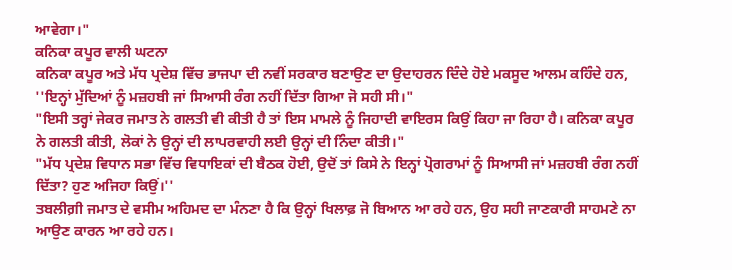ਆਵੇਗਾ।"
ਕਨਿਕਾ ਕਪੂਰ ਵਾਲੀ ਘਟਨਾ
ਕਨਿਕਾ ਕਪੂਰ ਅਤੇ ਮੱਧ ਪ੍ਰਦੇਸ਼ ਵਿੱਚ ਭਾਜਪਾ ਦੀ ਨਵੀਂ ਸਰਕਾਰ ਬਣਾਉਣ ਦਾ ਉਦਾਹਰਨ ਦਿੰਦੇ ਹੋਏ ਮਕਸੂਦ ਆਲਮ ਕਹਿੰਦੇ ਹਨ, ''ਇਨ੍ਹਾਂ ਮੁੱਦਿਆਂ ਨੂੰ ਮਜ਼ਹਬੀ ਜਾਂ ਸਿਆਸੀ ਰੰਗ ਨਹੀਂ ਦਿੱਤਾ ਗਿਆ ਜੋ ਸਹੀ ਸੀ।"
"ਇਸੀ ਤਰ੍ਹਾਂ ਜੇਕਰ ਜਮਾਤ ਨੇ ਗਲਤੀ ਵੀ ਕੀਤੀ ਹੈ ਤਾਂ ਇਸ ਮਾਮਲੇ ਨੂੰ ਜਿਹਾਦੀ ਵਾਇਰਸ ਕਿਉਂ ਕਿਹਾ ਜਾ ਰਿਹਾ ਹੈ। ਕਨਿਕਾ ਕਪੂਰ ਨੇ ਗਲਤੀ ਕੀਤੀ, ਲੋਕਾਂ ਨੇ ਉਨ੍ਹਾਂ ਦੀ ਲਾਪਰਵਾਹੀ ਲਈ ਉਨ੍ਹਾਂ ਦੀ ਨਿੰਦਾ ਕੀਤੀ।"
"ਮੱਧ ਪ੍ਰਦੇਸ਼ ਵਿਧਾਨ ਸਭਾ ਵਿੱਚ ਵਿਧਾਇਕਾਂ ਦੀ ਬੈਠਕ ਹੋਈ, ਉਦੋਂ ਤਾਂ ਕਿਸੇ ਨੇ ਇਨ੍ਹਾਂ ਪ੍ਰੋਗਰਾਮਾਂ ਨੂੰ ਸਿਆਸੀ ਜਾਂ ਮਜ਼ਹਬੀ ਰੰਗ ਨਹੀਂ ਦਿੱਤਾ? ਹੁਣ ਅਜਿਹਾ ਕਿਉਂ।''
ਤਬਲੀਗ਼ੀ ਜਮਾਤ ਦੇ ਵਸੀਮ ਅਹਿਮਦ ਦਾ ਮੰਨਣਾ ਹੈ ਕਿ ਉਨ੍ਹਾਂ ਖਿਲਾਫ਼ ਜੋ ਬਿਆਨ ਆ ਰਹੇ ਹਨ, ਉਹ ਸਹੀ ਜਾਣਕਾਰੀ ਸਾਹਮਣੇ ਨਾ ਆਉਣ ਕਾਰਨ ਆ ਰਹੇ ਹਨ।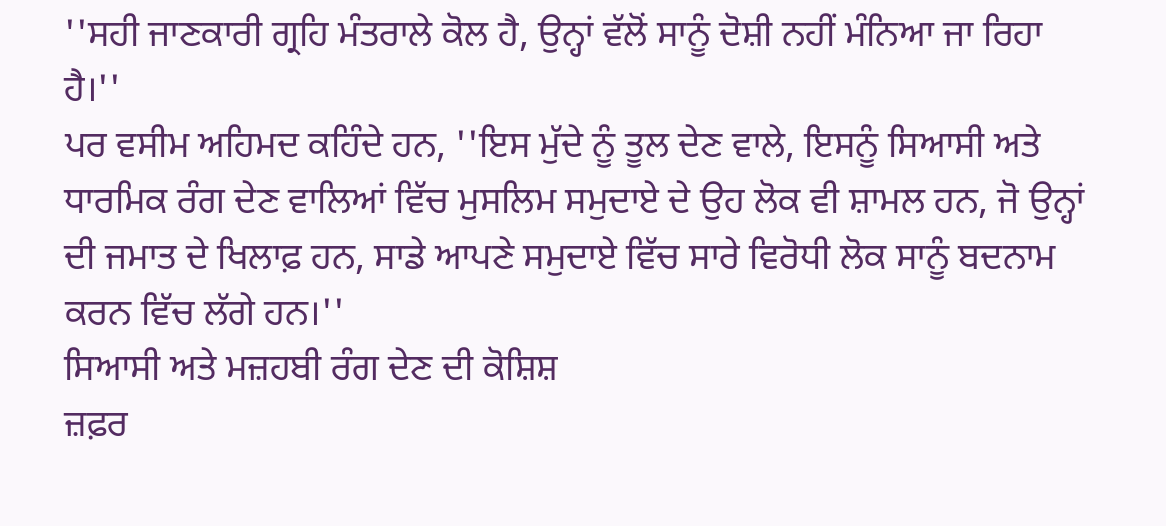''ਸਹੀ ਜਾਣਕਾਰੀ ਗ੍ਰਹਿ ਮੰਤਰਾਲੇ ਕੋਲ ਹੈ, ਉਨ੍ਹਾਂ ਵੱਲੋਂ ਸਾਨੂੰ ਦੋਸ਼ੀ ਨਹੀਂ ਮੰਨਿਆ ਜਾ ਰਿਹਾ ਹੈ।''
ਪਰ ਵਸੀਮ ਅਹਿਮਦ ਕਹਿੰਦੇ ਹਨ, ''ਇਸ ਮੁੱਦੇ ਨੂੰ ਤੂਲ ਦੇਣ ਵਾਲੇ, ਇਸਨੂੰ ਸਿਆਸੀ ਅਤੇ ਧਾਰਮਿਕ ਰੰਗ ਦੇਣ ਵਾਲਿਆਂ ਵਿੱਚ ਮੁਸਲਿਮ ਸਮੁਦਾਏ ਦੇ ਉਹ ਲੋਕ ਵੀ ਸ਼ਾਮਲ ਹਨ, ਜੋ ਉਨ੍ਹਾਂ ਦੀ ਜਮਾਤ ਦੇ ਖਿਲਾਫ਼ ਹਨ, ਸਾਡੇ ਆਪਣੇ ਸਮੁਦਾਏ ਵਿੱਚ ਸਾਰੇ ਵਿਰੋਧੀ ਲੋਕ ਸਾਨੂੰ ਬਦਨਾਮ ਕਰਨ ਵਿੱਚ ਲੱਗੇ ਹਨ।''
ਸਿਆਸੀ ਅਤੇ ਮਜ਼ਹਬੀ ਰੰਗ ਦੇਣ ਦੀ ਕੋਸ਼ਿਸ਼
ਜ਼ਫ਼ਰ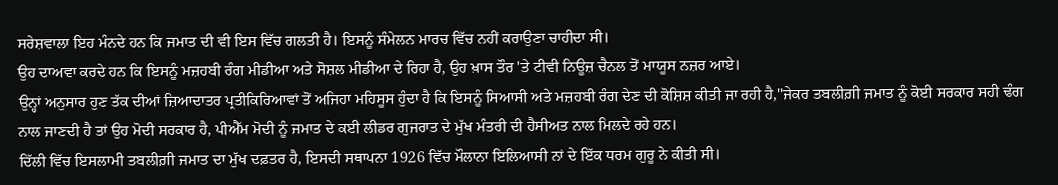ਸਰੇਸ਼ਵਾਲਾ ਇਹ ਮੰਨਦੇ ਹਨ ਕਿ ਜਮਾਤ ਦੀ ਵੀ ਇਸ ਵਿੱਚ ਗਲਤੀ ਹੈ। ਇਸਨੂੰ ਸੰਮੇਲਨ ਮਾਰਚ ਵਿੱਚ ਨਹੀਂ ਕਰਾਉਣਾ ਚਾਹੀਦਾ ਸੀ।
ਉਹ ਦਾਅਵਾ ਕਰਦੇ ਹਨ ਕਿ ਇਸਨੂੰ ਮਜ਼ਹਬੀ ਰੰਗ ਮੀਡੀਆ ਅਤੇ ਸੋਸ਼ਲ ਮੀਡੀਆ ਦੇ ਰਿਹਾ ਹੈ, ਉਹ ਖ਼ਾਸ ਤੌਰ 'ਤੇ ਟੀਵੀ ਨਿਊਜ਼ ਚੈਨਲ ਤੋਂ ਮਾਯੂਸ ਨਜ਼ਰ ਆਏ।
ਉਨ੍ਹਾਂ ਅਨੁਸਾਰ ਹੁਣ ਤੱਕ ਦੀਆਂ ਜ਼ਿਆਦਾਤਰ ਪ੍ਰਤੀਕਿਰਿਆਵਾਂ ਤੋਂ ਅਜਿਹਾ ਮਹਿਸੂਸ ਹੁੰਦਾ ਹੈ ਕਿ ਇਸਨੂੰ ਸਿਆਸੀ ਅਤੇ ਮਜ਼ਹਬੀ ਰੰਗ ਦੇਣ ਦੀ ਕੋਸ਼ਿਸ਼ ਕੀਤੀ ਜਾ ਰਹੀ ਹੈ,''ਜੇਕਰ ਤਬਲੀਗ਼ੀ ਜਮਾਤ ਨੂੰ ਕੋਈ ਸਰਕਾਰ ਸਹੀ ਢੰਗ ਨਾਲ ਜਾਣਦੀ ਹੈ ਤਾਂ ਉਹ ਮੋਦੀ ਸਰਕਾਰ ਹੈ, ਪੀਐੱਮ ਮੋਦੀ ਨੂੰ ਜਮਾਤ ਦੇ ਕਈ ਲੀਡਰ ਗੁਜਰਾਤ ਦੇ ਮੁੱਖ ਮੰਤਰੀ ਦੀ ਹੈਸੀਅਤ ਨਾਲ ਮਿਲਦੇ ਰਹੇ ਹਨ।
ਦਿੱਲੀ ਵਿੱਚ ਇਸਲਾਮੀ ਤਬਲੀਗ਼ੀ ਜਮਾਤ ਦਾ ਮੁੱਖ ਦਫ਼ਤਰ ਹੈ, ਇਸਦੀ ਸਥਾਪਨਾ 1926 ਵਿੱਚ ਮੌਲਾਨਾ ਇਲਿਆਸੀ ਨਾਂ ਦੇ ਇੱਕ ਧਰਮ ਗੁਰੂ ਨੇ ਕੀਤੀ ਸੀ।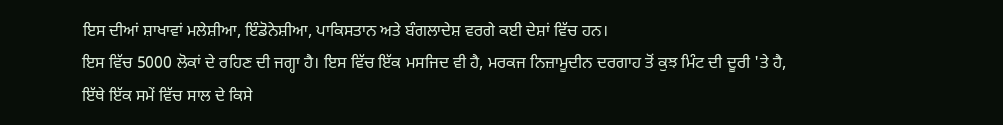ਇਸ ਦੀਆਂ ਸ਼ਾਖਾਵਾਂ ਮਲੇਸ਼ੀਆ, ਇੰਡੋਨੇਸ਼ੀਆ, ਪਾਕਿਸਤਾਨ ਅਤੇ ਬੰਗਲਾਦੇਸ਼ ਵਰਗੇ ਕਈ ਦੇਸ਼ਾਂ ਵਿੱਚ ਹਨ।
ਇਸ ਵਿੱਚ 5000 ਲੋਕਾਂ ਦੇ ਰਹਿਣ ਦੀ ਜਗ੍ਹਾ ਹੈ। ਇਸ ਵਿੱਚ ਇੱਕ ਮਸਜਿਦ ਵੀ ਹੈ, ਮਰਕਜ ਨਿਜ਼ਾਮੂਦੀਨ ਦਰਗਾਹ ਤੋਂ ਕੁਝ ਮਿੰਟ ਦੀ ਦੂਰੀ 'ਤੇ ਹੈ, ਇੱਥੇ ਇੱਕ ਸਮੇਂ ਵਿੱਚ ਸਾਲ ਦੇ ਕਿਸੇ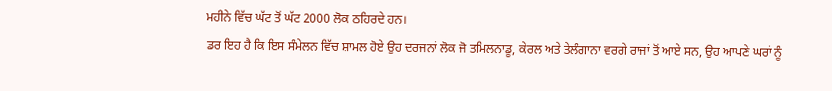ਮਹੀਨੇ ਵਿੱਚ ਘੱਟ ਤੋਂ ਘੱਟ 2000 ਲੋਕ ਠਹਿਰਦੇ ਹਨ।
ਡਰ ਇਹ ਹੈ ਕਿ ਇਸ ਸੰਮੇਲਨ ਵਿੱਚ ਸ਼ਾਮਲ ਹੋਏ ਉਹ ਦਰਜਨਾਂ ਲੋਕ ਜੋ ਤਮਿਲਨਾਡੂ, ਕੇਰਲ ਅਤੇ ਤੇਲੰਗਾਨਾ ਵਰਗੇ ਰਾਜਾਂ ਤੋਂ ਆਏ ਸਨ, ਉਹ ਆਪਣੇ ਘਰਾਂ ਨੂੰ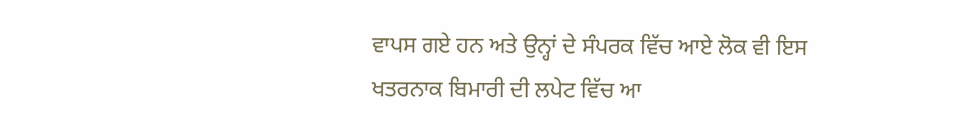ਵਾਪਸ ਗਏ ਹਨ ਅਤੇ ਉਨ੍ਹਾਂ ਦੇ ਸੰਪਰਕ ਵਿੱਚ ਆਏ ਲੋਕ ਵੀ ਇਸ ਖਤਰਨਾਕ ਬਿਮਾਰੀ ਦੀ ਲਪੇਟ ਵਿੱਚ ਆ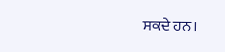ਸਕਦੇ ਹਨ।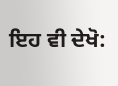ਇਹ ਵੀ ਦੇਖੋ: